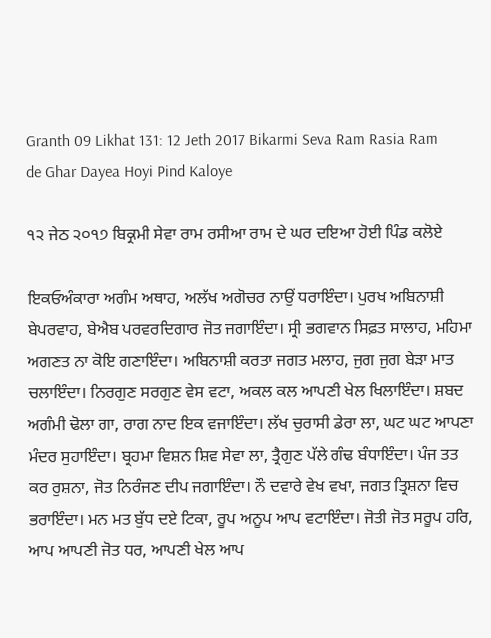Granth 09 Likhat 131: 12 Jeth 2017 Bikarmi Seva Ram Rasia Ram de Ghar Dayea Hoyi Pind Kaloye

੧੨ ਜੇਠ ੨੦੧੭ ਬਿਕ੍ਰਮੀ ਸੇਵਾ ਰਾਮ ਰਸੀਆ ਰਾਮ ਦੇ ਘਰ ਦਇਆ ਹੋਈ ਪਿੰਡ ਕਲੋਏ

ਇਕਓਅੰਕਾਰਾ ਅਗੰਮ ਅਥਾਹ, ਅਲੱਖ ਅਗੋਚਰ ਨਾਉਂ ਧਰਾਇੰਦਾ। ਪੁਰਖ ਅਬਿਨਾਸ਼ੀ ਬੇਪਰਵਾਹ, ਬੇਐਬ ਪਰਵਰਦਿਗਾਰ ਜੋਤ ਜਗਾਇੰਦਾ। ਸ੍ਰੀ ਭਗਵਾਨ ਸਿਫ਼ਤ ਸਾਲਾਹ, ਮਹਿਮਾ ਅਗਣਤ ਨਾ ਕੋਇ ਗਣਾਇੰਦਾ। ਅਬਿਨਾਸ਼ੀ ਕਰਤਾ ਜਗਤ ਮਲਾਹ, ਜੁਗ ਜੁਗ ਬੇੜਾ ਮਾਤ ਚਲਾਇੰਦਾ। ਨਿਰਗੁਣ ਸਰਗੁਣ ਵੇਸ ਵਟਾ, ਅਕਲ ਕਲ ਆਪਣੀ ਖੇਲ ਖਿਲਾਇੰਦਾ। ਸ਼ਬਦ ਅਗੰਮੀ ਢੋਲਾ ਗਾ, ਰਾਗ ਨਾਦ ਇਕ ਵਜਾਇੰਦਾ। ਲੱਖ ਚੁਰਾਸੀ ਡੇਰਾ ਲਾ, ਘਟ ਘਟ ਆਪਣਾ ਮੰਦਰ ਸੁਹਾਇੰਦਾ। ਬ੍ਰਹਮਾ ਵਿਸ਼ਨ ਸ਼ਿਵ ਸੇਵਾ ਲਾ, ਤ੍ਰੈਗੁਣ ਪੱਲੇ ਗੰਢ ਬੰਧਾਇੰਦਾ। ਪੰਜ ਤਤ ਕਰ ਰੁਸ਼ਨਾ, ਜੋਤ ਨਿਰੰਜਣ ਦੀਪ ਜਗਾਇੰਦਾ। ਨੌ ਦਵਾਰੇ ਵੇਖ ਵਖਾ, ਜਗਤ ਤ੍ਰਿਸ਼ਨਾ ਵਿਚ ਭਰਾਇੰਦਾ। ਮਨ ਮਤ ਬੁੱਧ ਦਏ ਟਿਕਾ, ਰੂਪ ਅਨੂਪ ਆਪ ਵਟਾਇੰਦਾ। ਜੋਤੀ ਜੋਤ ਸਰੂਪ ਹਰਿ, ਆਪ ਆਪਣੀ ਜੋਤ ਧਰ, ਆਪਣੀ ਖੇਲ ਆਪ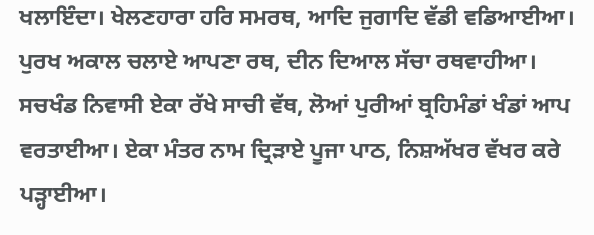ਖਲਾਇੰਦਾ। ਖੇਲਣਹਾਰਾ ਹਰਿ ਸਮਰਥ, ਆਦਿ ਜੁਗਾਦਿ ਵੱਡੀ ਵਡਿਆਈਆ। ਪੁਰਖ ਅਕਾਲ ਚਲਾਏ ਆਪਣਾ ਰਥ, ਦੀਨ ਦਿਆਲ ਸੱਚਾ ਰਥਵਾਹੀਆ। ਸਚਖੰਡ ਨਿਵਾਸੀ ਏਕਾ ਰੱਖੇ ਸਾਚੀ ਵੱਥ, ਲੋਆਂ ਪੁਰੀਆਂ ਬ੍ਰਹਿਮੰਡਾਂ ਖੰਡਾਂ ਆਪ ਵਰਤਾਈਆ। ਏਕਾ ਮੰਤਰ ਨਾਮ ਦ੍ਰਿੜਾਏ ਪੂਜਾ ਪਾਠ, ਨਿਸ਼ਅੱਖਰ ਵੱਖਰ ਕਰੇ ਪੜ੍ਹਾਈਆ।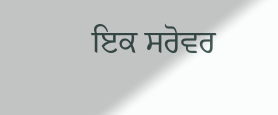ਇਕ ਸਰੋਵਰ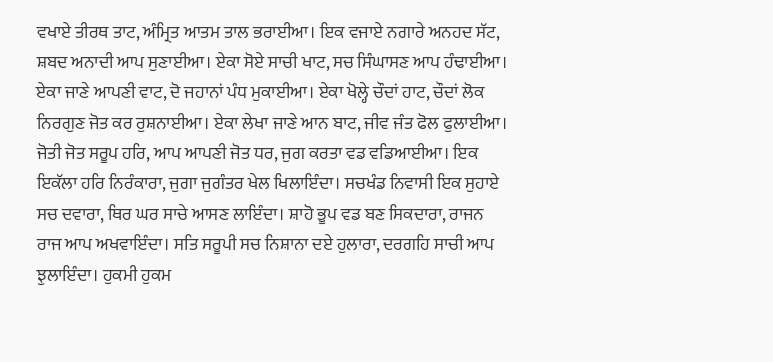ਵਖਾਏ ਤੀਰਥ ਤਾਟ, ਅੰਮ੍ਰਿਤ ਆਤਮ ਤਾਲ ਭਰਾਈਆ। ਇਕ ਵਜਾਏ ਨਗਾਰੇ ਅਨਹਦ ਸੱਟ, ਸ਼ਬਦ ਅਨਾਦੀ ਆਪ ਸੁਣਾਈਆ। ਏਕਾ ਸੋਏ ਸਾਚੀ ਖਾਟ, ਸਚ ਸਿੰਘਾਸਣ ਆਪ ਹੰਢਾਈਆ। ਏਕਾ ਜਾਣੇ ਆਪਣੀ ਵਾਟ, ਦੋ ਜਹਾਨਾਂ ਪੰਧ ਮੁਕਾਈਆ। ਏਕਾ ਖੋਲ੍ਹੇ ਚੌਦਾਂ ਹਾਟ, ਚੌਦਾਂ ਲੋਕ ਨਿਰਗੁਣ ਜੋਤ ਕਰ ਰੁਸ਼ਨਾਈਆ। ਏਕਾ ਲੇਖਾ ਜਾਣੇ ਆਨ ਬਾਟ, ਜੀਵ ਜੰਤ ਫੋਲ ਫੁਲਾਈਆ। ਜੋਤੀ ਜੋਤ ਸਰੂਪ ਹਰਿ, ਆਪ ਆਪਣੀ ਜੋਤ ਧਰ, ਜੁਗ ਕਰਤਾ ਵਡ ਵਡਿਆਈਆ। ਇਕ ਇਕੱਲਾ ਹਰਿ ਨਿਰੰਕਾਰਾ, ਜੁਗਾ ਜੁਗੰਤਰ ਖੇਲ ਖਿਲਾਇੰਦਾ। ਸਚਖੰਡ ਨਿਵਾਸੀ ਇਕ ਸੁਹਾਏ ਸਚ ਦਵਾਰਾ, ਥਿਰ ਘਰ ਸਾਚੇ ਆਸਣ ਲਾਇੰਦਾ। ਸ਼ਾਹੋ ਭੂਪ ਵਡ ਬਣ ਸਿਕਦਾਰਾ, ਰਾਜਨ ਰਾਜ ਆਪ ਅਖਵਾਇੰਦਾ। ਸਤਿ ਸਰੂਪੀ ਸਚ ਨਿਸ਼ਾਨਾ ਦਏ ਹੁਲਾਰਾ, ਦਰਗਹਿ ਸਾਚੀ ਆਪ ਝੁਲਾਇੰਦਾ। ਹੁਕਮੀ ਹੁਕਮ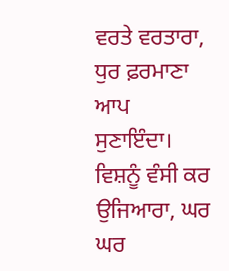ਵਰਤੇ ਵਰਤਾਰਾ, ਧੁਰ ਫ਼ਰਮਾਣਾ ਆਪ ਸੁਣਾਇੰਦਾ। ਵਿਸ਼ਨੂੰ ਵੰਸੀ ਕਰ ਉਜਿਆਰਾ, ਘਰ ਘਰ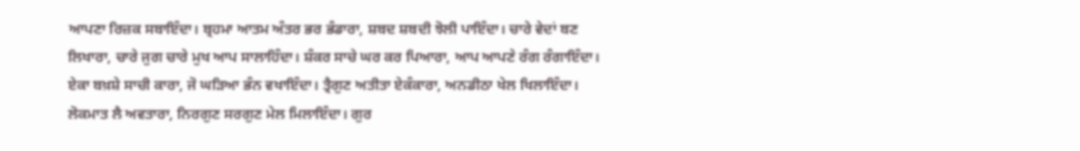ਆਪਣਾ ਰਿਜ਼ਕ ਸਬਾਇੰਦਾ। ਬ੍ਰਹਮਾ ਆਤਮ ਅੰਤਰ ਭਰ ਭੰਡਾਰਾ, ਸ਼ਬਦ ਸ਼ਬਦੀ ਝੋਲੀ ਪਾਇੰਦਾ। ਚਾਰੇ ਵੇਦਾਂ ਬਣ ਲਿਖਾਰਾ, ਚਾਰੇ ਜੁਗ ਚਾਰੇ ਮੁਖ ਆਪ ਸਾਲਾਹਿੰਦਾ। ਸ਼ੰਕਰ ਸਾਚੇ ਘਰ ਕਰ ਪਿਆਰਾ, ਆਪ ਆਪਣੇ ਰੰਗ ਰੰਗਾਇੰਦਾ। ਏਕਾ ਬਖ਼ਸ਼ੇ ਸਾਚੀ ਕਾਰਾ, ਜੋ ਘੜਿਆ ਭੰਨ ਵਖਾਇੰਦਾ। ਤ੍ਰੈਗੁਣ ਅਤੀਤਾ ਏਕੰਕਾਰਾ, ਅਨਡੀਠਾ ਖੇਲ ਖਿਲਾਇੰਦਾ। ਲੋਕਮਾਤ ਲੈ ਅਵਤਾਰਾ, ਨਿਰਗੁਣ ਸਰਗੁਣ ਮੇਲ ਮਿਲਾਇੰਦਾ। ਗੁਰ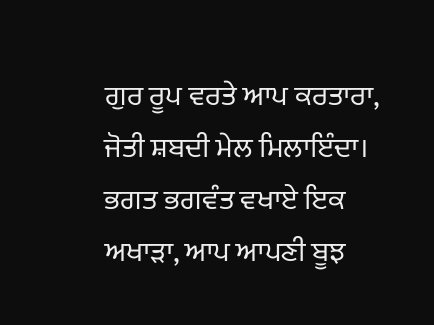ਗੁਰ ਰੂਪ ਵਰਤੇ ਆਪ ਕਰਤਾਰਾ, ਜੋਤੀ ਸ਼ਬਦੀ ਮੇਲ ਮਿਲਾਇੰਦਾ। ਭਗਤ ਭਗਵੰਤ ਵਖਾਏ ਇਕ ਅਖਾੜਾ, ਆਪ ਆਪਣੀ ਬੂਝ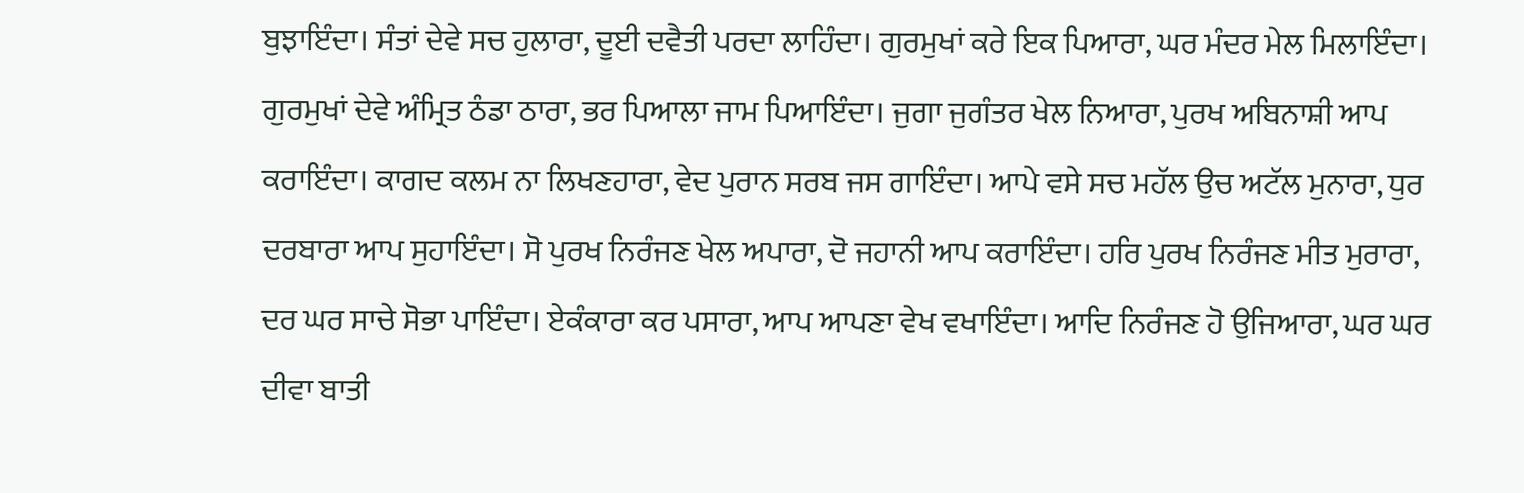ਬੁਝਾਇੰਦਾ। ਸੰਤਾਂ ਦੇਵੇ ਸਚ ਹੁਲਾਰਾ, ਦੂਈ ਦਵੈਤੀ ਪਰਦਾ ਲਾਹਿੰਦਾ। ਗੁਰਮੁਖਾਂ ਕਰੇ ਇਕ ਪਿਆਰਾ, ਘਰ ਮੰਦਰ ਮੇਲ ਮਿਲਾਇੰਦਾ। ਗੁਰਮੁਖਾਂ ਦੇਵੇ ਅੰਮ੍ਰਿਤ ਠੰਡਾ ਠਾਰਾ, ਭਰ ਪਿਆਲਾ ਜਾਮ ਪਿਆਇੰਦਾ। ਜੁਗਾ ਜੁਗੰਤਰ ਖੇਲ ਨਿਆਰਾ, ਪੁਰਖ ਅਬਿਨਾਸ਼ੀ ਆਪ ਕਰਾਇੰਦਾ। ਕਾਗਦ ਕਲਮ ਨਾ ਲਿਖਣਹਾਰਾ, ਵੇਦ ਪੁਰਾਨ ਸਰਬ ਜਸ ਗਾਇੰਦਾ। ਆਪੇ ਵਸੇ ਸਚ ਮਹੱਲ ਉਚ ਅਟੱਲ ਮੁਨਾਰਾ, ਧੁਰ ਦਰਬਾਰਾ ਆਪ ਸੁਹਾਇੰਦਾ। ਸੋ ਪੁਰਖ ਨਿਰੰਜਣ ਖੇਲ ਅਪਾਰਾ, ਦੋ ਜਹਾਨੀ ਆਪ ਕਰਾਇੰਦਾ। ਹਰਿ ਪੁਰਖ ਨਿਰੰਜਣ ਮੀਤ ਮੁਰਾਰਾ, ਦਰ ਘਰ ਸਾਚੇ ਸੋਭਾ ਪਾਇੰਦਾ। ਏਕੰਕਾਰਾ ਕਰ ਪਸਾਰਾ, ਆਪ ਆਪਣਾ ਵੇਖ ਵਖਾਇੰਦਾ। ਆਦਿ ਨਿਰੰਜਣ ਹੋ ਉਜਿਆਰਾ, ਘਰ ਘਰ ਦੀਵਾ ਬਾਤੀ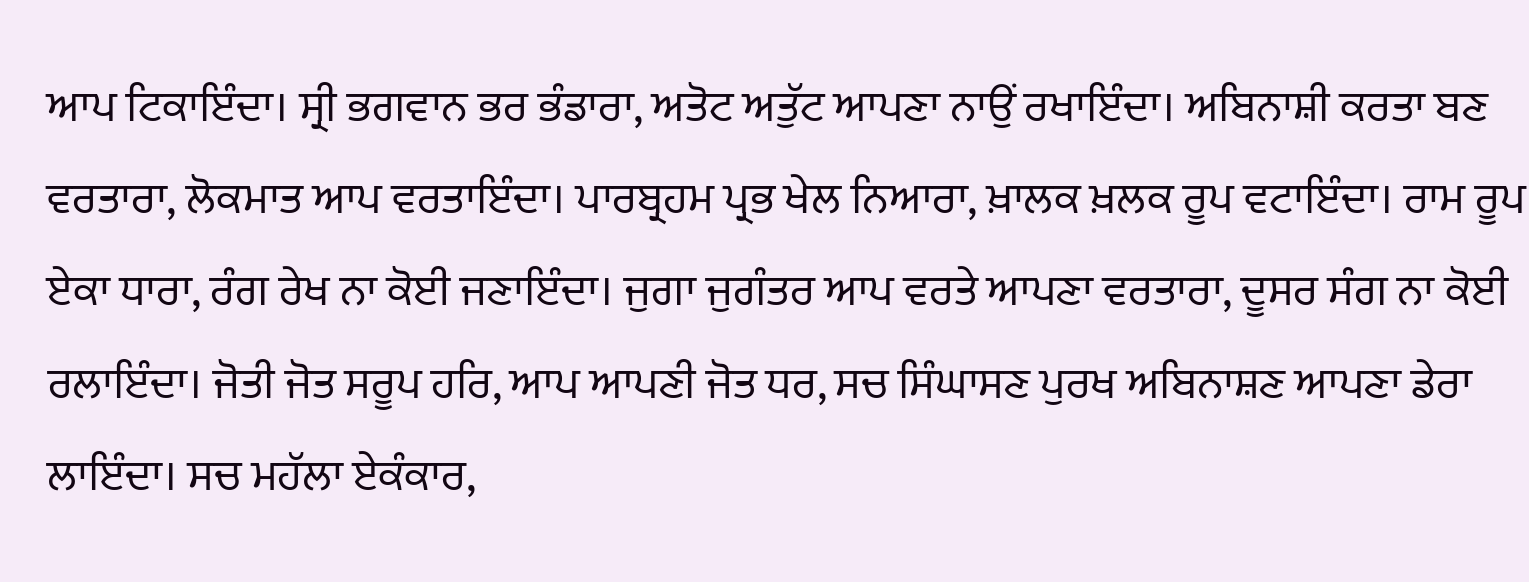ਆਪ ਟਿਕਾਇੰਦਾ। ਸ੍ਰੀ ਭਗਵਾਨ ਭਰ ਭੰਡਾਰਾ, ਅਤੋਟ ਅਤੁੱਟ ਆਪਣਾ ਨਾਉਂ ਰਖਾਇੰਦਾ। ਅਬਿਨਾਸ਼ੀ ਕਰਤਾ ਬਣ ਵਰਤਾਰਾ, ਲੋਕਮਾਤ ਆਪ ਵਰਤਾਇੰਦਾ। ਪਾਰਬ੍ਰਹਮ ਪ੍ਰਭ ਖੇਲ ਨਿਆਰਾ, ਖ਼ਾਲਕ ਖ਼ਲਕ ਰੂਪ ਵਟਾਇੰਦਾ। ਰਾਮ ਰੂਪ ਏਕਾ ਧਾਰਾ, ਰੰਗ ਰੇਖ ਨਾ ਕੋਈ ਜਣਾਇੰਦਾ। ਜੁਗਾ ਜੁਗੰਤਰ ਆਪ ਵਰਤੇ ਆਪਣਾ ਵਰਤਾਰਾ, ਦੂਸਰ ਸੰਗ ਨਾ ਕੋਈ ਰਲਾਇੰਦਾ। ਜੋਤੀ ਜੋਤ ਸਰੂਪ ਹਰਿ, ਆਪ ਆਪਣੀ ਜੋਤ ਧਰ, ਸਚ ਸਿੰਘਾਸਣ ਪੁਰਖ ਅਬਿਨਾਸ਼ਣ ਆਪਣਾ ਡੇਰਾ ਲਾਇੰਦਾ। ਸਚ ਮਹੱਲਾ ਏਕੰਕਾਰ,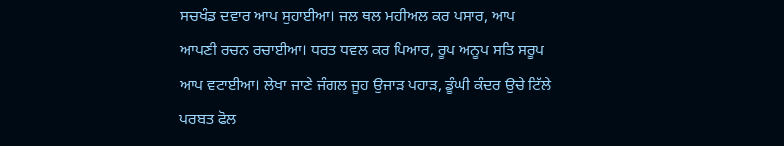ਸਚਖੰਡ ਦਵਾਰ ਆਪ ਸੁਹਾਈਆ। ਜਲ ਥਲ ਮਹੀਅਲ ਕਰ ਪਸਾਰ, ਆਪ ਆਪਣੀ ਰਚਨ ਰਚਾਈਆ। ਧਰਤ ਧਵਲ ਕਰ ਪਿਆਰ, ਰੂਪ ਅਨੂਪ ਸਤਿ ਸਰੂਪ ਆਪ ਵਟਾਈਆ। ਲੇਖਾ ਜਾਣੇ ਜੰਗਲ ਜੂਹ ਉਜਾੜ ਪਹਾੜ, ਡੂੰਘੀ ਕੰਦਰ ਉਚੇ ਟਿੱਲੇ ਪਰਬਤ ਫੋਲ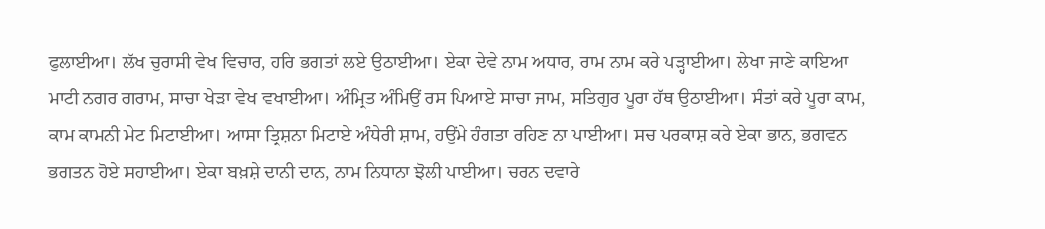ਫੁਲਾਈਆ। ਲੱਖ ਚੁਰਾਸੀ ਵੇਖ ਵਿਚਾਰ, ਹਰਿ ਭਗਤਾਂ ਲਏ ਉਠਾਈਆ। ਏਕਾ ਦੇਵੇ ਨਾਮ ਅਧਾਰ, ਰਾਮ ਨਾਮ ਕਰੇ ਪੜ੍ਹਾਈਆ। ਲੇਖਾ ਜਾਣੇ ਕਾਇਆ ਮਾਟੀ ਨਗਰ ਗਰਾਮ, ਸਾਚਾ ਖੇੜਾ ਵੇਖ ਵਖਾਈਆ। ਅੰਮ੍ਰਿਤ ਅੰਮਿਉਂ ਰਸ ਪਿਆਏ ਸਾਚਾ ਜਾਮ, ਸਤਿਗੁਰ ਪੂਰਾ ਹੱਥ ਉਠਾਈਆ। ਸੰਤਾਂ ਕਰੇ ਪੂਰਾ ਕਾਮ, ਕਾਮ ਕਾਮਨੀ ਮੇਟ ਮਿਟਾਈਆ। ਆਸਾ ਤ੍ਰਿਸ਼ਨਾ ਮਿਟਾਏ ਅੰਧੇਰੀ ਸ਼ਾਮ, ਹਉਂਮੇ ਹੰਗਤਾ ਰਹਿਣ ਨਾ ਪਾਈਆ। ਸਚ ਪਰਕਾਸ਼ ਕਰੇ ਏਕਾ ਭਾਨ, ਭਗਵਨ ਭਗਤਨ ਹੋਏ ਸਹਾਈਆ। ਏਕਾ ਬਖ਼ਸ਼ੇ ਦਾਨੀ ਦਾਨ, ਨਾਮ ਨਿਧਾਨਾ ਝੋਲੀ ਪਾਈਆ। ਚਰਨ ਦਵਾਰੇ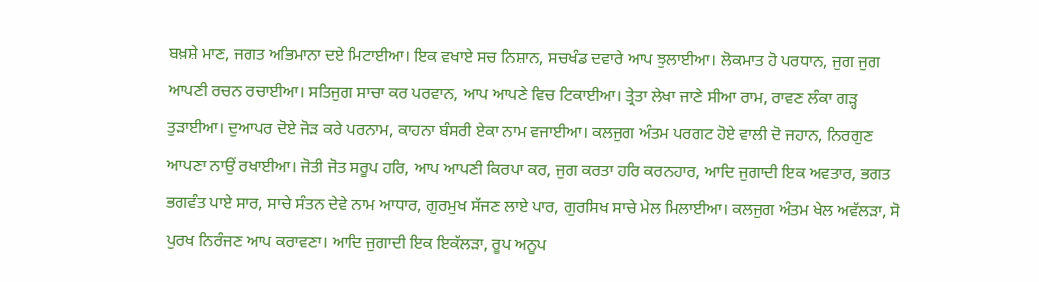ਬਖ਼ਸ਼ੇ ਮਾਣ, ਜਗਤ ਅਭਿਮਾਨਾ ਦਏ ਮਿਟਾਈਆ। ਇਕ ਵਖਾਏ ਸਚ ਨਿਸ਼ਾਨ, ਸਚਖੰਡ ਦਵਾਰੇ ਆਪ ਝੁਲਾਈਆ। ਲੋਕਮਾਤ ਹੋ ਪਰਧਾਨ, ਜੁਗ ਜੁਗ ਆਪਣੀ ਰਚਨ ਰਚਾਈਆ। ਸਤਿਜੁਗ ਸਾਚਾ ਕਰ ਪਰਵਾਨ, ਆਪ ਆਪਣੇ ਵਿਚ ਟਿਕਾਈਆ। ਤ੍ਰੇਤਾ ਲੇਖਾ ਜਾਣੇ ਸੀਆ ਰਾਮ, ਰਾਵਣ ਲੰਕਾ ਗੜ੍ਹ ਤੁੜਾਈਆ। ਦੁਆਪਰ ਦੋਏ ਜੋੜ ਕਰੇ ਪਰਨਾਮ, ਕਾਹਨਾ ਬੰਸਰੀ ਏਕਾ ਨਾਮ ਵਜਾਈਆ। ਕਲਜੁਗ ਅੰਤਮ ਪਰਗਟ ਹੋਏ ਵਾਲੀ ਦੋ ਜਹਾਨ, ਨਿਰਗੁਣ ਆਪਣਾ ਨਾਉਂ ਰਖਾਈਆ। ਜੋਤੀ ਜੋਤ ਸਰੂਪ ਹਰਿ, ਆਪ ਆਪਣੀ ਕਿਰਪਾ ਕਰ, ਜੁਗ ਕਰਤਾ ਹਰਿ ਕਰਨਹਾਰ, ਆਦਿ ਜੁਗਾਦੀ ਇਕ ਅਵਤਾਰ, ਭਗਤ ਭਗਵੰਤ ਪਾਏ ਸਾਰ, ਸਾਚੇ ਸੰਤਨ ਦੇਵੇ ਨਾਮ ਆਧਾਰ, ਗੁਰਮੁਖ ਸੱਜਣ ਲਾਏ ਪਾਰ, ਗੁਰਸਿਖ ਸਾਚੇ ਮੇਲ ਮਿਲਾਈਆ। ਕਲਜੁਗ ਅੰਤਮ ਖੇਲ ਅਵੱਲੜਾ, ਸੋ ਪੁਰਖ ਨਿਰੰਜਣ ਆਪ ਕਰਾਵਣਾ। ਆਦਿ ਜੁਗਾਦੀ ਇਕ ਇਕੱਲੜਾ, ਰੂਪ ਅਨੂਪ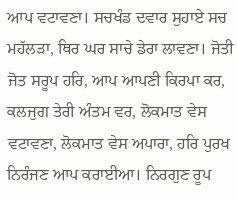ਆਪ ਵਟਾਵਣਾ। ਸਚਖੰਡ ਦਵਾਰ ਸੁਹਾਏ ਸਚ ਮਹੱਲੜਾ, ਥਿਰ ਘਰ ਸਾਚੇ ਡੇਰਾ ਲਾਵਣਾ। ਜੋਤੀ ਜੋਤ ਸਰੂਪ ਹਰਿ, ਆਪ ਆਪਣੀ ਕਿਰਪਾ ਕਰ, ਕਲਜੁਗ ਤੇਰੀ ਅੰਤਮ ਵਰ, ਲੋਕਮਾਤ ਵੇਸ ਵਟਾਵਣਾ, ਲੋਕਮਾਤ ਵੇਸ ਅਪਾਰਾ, ਹਰਿ ਪੁਰਖ ਨਿਰੰਜਣ ਆਪ ਕਰਾਈਆ। ਨਿਰਗੁਣ ਰੂਪ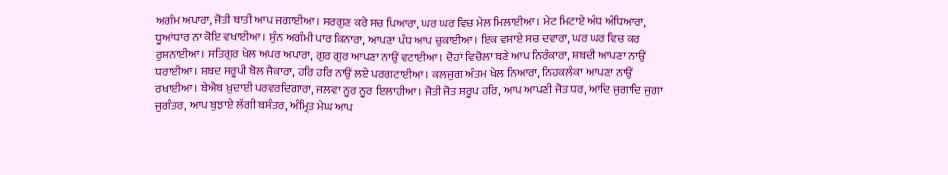ਅਗੰਮ ਅਪਾਰਾ, ਜੋਤੀ ਬਾਤੀ ਆਪ ਜਗਾਈਆ। ਸਰਗੁਣ ਕਰੇ ਸਚ ਪਿਆਰਾ, ਘਰ ਘਰ ਵਿਚ ਮੇਲ ਮਿਲਾਈਆ। ਮੇਟ ਮਿਟਾਏ ਅੰਧ ਅੰਧਿਆਰਾ, ਧੂਆਂਧਾਰ ਨਾ ਕੋਇ ਵਖਾਈਆ। ਸੁੰਨ ਅਗੰਮੀ ਪਾਰ ਕਿਨਾਰਾ, ਆਪਣਾ ਪੰਧ ਆਪ ਚੁਕਾਈਆ। ਇਕ ਵਸਾਏ ਸਚ ਦਵਾਰਾ, ਘਰ ਘਰ ਵਿਚ ਕਰ ਰੁਸ਼ਨਾਈਆ। ਸਤਿਗੁਰ ਖੇਲ ਅਪਰ ਅਪਾਰਾ, ਗੁਰ ਗੁਰ ਆਪਣਾ ਨਾਉਂ ਵਟਾਈਆ। ਦੋਹਾਂ ਵਿਚੋਲਾ ਬਣੇ ਆਪ ਨਿਰੰਕਾਰਾ, ਸ਼ਬਦੀ ਆਪਣਾ ਨਾਉਂ ਧਰਾਈਆ। ਸ਼ਬਦ ਸਰੂਪੀ ਬੋਲ ਜੈਕਾਰਾ, ਹਰਿ ਹਰਿ ਨਾਉਂ ਲਏ ਪਰਗਟਾਈਆ। ਕਲਜੁਗ ਅੰਤਮ ਖੇਲ ਨਿਆਰਾ, ਨਿਹਕਲੰਕਾ ਆਪਣਾ ਨਾਉਂ ਰਖਾਈਆ। ਬੇਐਬ ਖ਼ੁਦਾਈ ਪਰਵਰਦਿਗਾਰਾ, ਜਲਵਾ ਨੂਰ ਨੂਰ ਇਲਾਹੀਆ। ਜੋਤੀ ਜੋਤ ਸਰੂਪ ਹਰਿ, ਆਪ ਆਪਣੀ ਜੋਤ ਧਰ, ਆਦਿ ਜੁਗਾਦਿ ਜੁਗਾ ਜੁਗੰਤਰ, ਆਪ ਬੁਝਾਏ ਲੱਗੀ ਬਸੰਤਰ, ਅੰਮ੍ਰਿਤ ਮੇਘ ਆਪ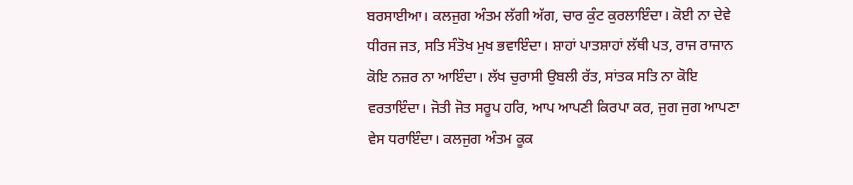ਬਰਸਾਈਆ। ਕਲਜੁਗ ਅੰਤਮ ਲੱਗੀ ਅੱਗ, ਚਾਰ ਕੁੰਟ ਕੁਰਲਾਇੰਦਾ। ਕੋਈ ਨਾ ਦੇਵੇ ਧੀਰਜ ਜਤ, ਸਤਿ ਸੰਤੋਖ ਮੁਖ ਭਵਾਇੰਦਾ। ਸ਼ਾਹਾਂ ਪਾਤਸ਼ਾਹਾਂ ਲੱਥੀ ਪਤ, ਰਾਜ ਰਾਜਾਨ ਕੋਇ ਨਜ਼ਰ ਨਾ ਆਇੰਦਾ। ਲੱਖ ਚੁਰਾਸੀ ਉਬਲੀ ਰੱਤ, ਸਾਂਤਕ ਸਤਿ ਨਾ ਕੋਇ ਵਰਤਾਇੰਦਾ। ਜੋਤੀ ਜੋਤ ਸਰੂਪ ਹਰਿ, ਆਪ ਆਪਣੀ ਕਿਰਪਾ ਕਰ, ਜੁਗ ਜੁਗ ਆਪਣਾ ਵੇਸ ਧਰਾਇੰਦਾ। ਕਲਜੁਗ ਅੰਤਮ ਕੂਕ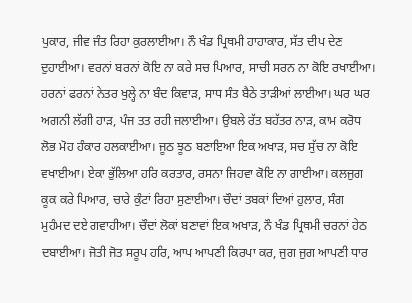ਪੁਕਾਰ, ਜੀਵ ਜੰਤ ਰਿਹਾ ਕੁਰਲਾਈਆ। ਨੌ ਖੰਡ ਪ੍ਰਿਥਮੀ ਹਾਹਾਕਾਰ, ਸੱਤ ਦੀਪ ਦੇਣ ਦੁਹਾਈਆ। ਵਰਨਾਂ ਬਰਨਾਂ ਕੋਇ ਨਾ ਕਰੇ ਸਚ ਪਿਆਰ, ਸਾਚੀ ਸਰਨ ਨਾ ਕੋਇ ਰਖਾਈਆ। ਹਰਨਾਂ ਫਰਨਾਂ ਨੇਤਰ ਖੁਲ੍ਹੇ ਨਾ ਬੰਦ ਕਿਵਾੜ, ਸਾਧ ਸੰਤ ਬੈਠੇ ਤਾੜੀਆਂ ਲਾਈਆ। ਘਰ ਘਰ ਅਗਨੀ ਲੱਗੀ ਹਾੜ, ਪੰਜ ਤਤ ਰਹੀ ਜਲਾਈਆ। ਉਬਲੇ ਰੱਤ ਬਹੱਤਰ ਨਾੜ, ਕਾਮ ਕਰੋਧ ਲੋਭ ਮੋਹ ਹੰਕਾਰ ਹਲਕਾਈਆ। ਜੂਠ ਝੂਠ ਬਣਾਇਆ ਇਕ ਅਖਾੜ, ਸਚ ਸੁੱਚ ਨਾ ਕੋਇ ਵਖਾਈਆ। ਏਕਾ ਭੁੱਲਿਆ ਹਰਿ ਕਰਤਾਰ, ਰਸਨਾ ਜਿਹਵਾ ਕੋਇ ਨਾ ਗਾਈਆ। ਕਲਜੁਗ ਕੂਕ ਕਰੇ ਪਿਆਰ, ਚਾਰੇ ਕੁੰਟਾਂ ਰਿਹਾ ਸੁਣਾਈਆ। ਚੌਦਾਂ ਤਬਕਾਂ ਦਿਆਂ ਹੁਲਾਰ, ਸੰਗ ਮੁਹੰਮਦ ਦਏ ਗਵਾਹੀਆ। ਚੌਦਾਂ ਲੋਕਾਂ ਬਣਾਵਾਂ ਇਕ ਅਖਾੜ, ਨੌ ਖੰਡ ਪ੍ਰਿਥਮੀ ਚਰਨਾਂ ਹੇਠ ਦਬਾਈਆ। ਜੋਤੀ ਜੋਤ ਸਰੂਪ ਹਰਿ, ਆਪ ਆਪਣੀ ਕਿਰਪਾ ਕਰ, ਜੁਗ ਜੁਗ ਆਪਣੀ ਧਾਰ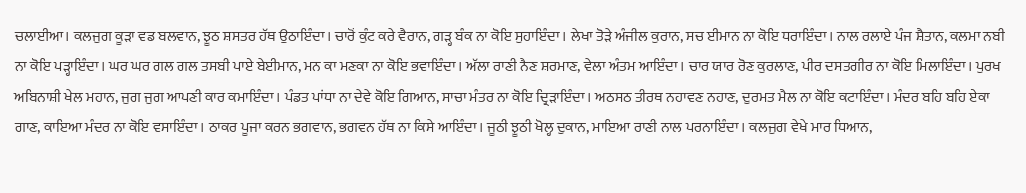ਚਲਾਈਆ। ਕਲਜੁਗ ਕੂੜਾ ਵਡ ਬਲਵਾਨ, ਝੂਠ ਸ਼ਸਤਰ ਹੱਥ ਉਠਾਇੰਦਾ। ਚਾਰੋਂ ਕੁੰਟ ਕਰੇ ਵੈਰਾਨ, ਗੜ੍ਹ ਬੰਕ ਨਾ ਕੋਇ ਸੁਹਾਇੰਦਾ। ਲੇਖਾ ਤੋੜੇ ਅੰਜੀਲ ਕੁਰਾਨ, ਸਚ ਈਮਾਨ ਨਾ ਕੋਇ ਧਰਾਇੰਦਾ। ਨਾਲ ਰਲਾਏ ਪੰਜ ਸ਼ੈਤਾਨ, ਕਲਮਾ ਨਬੀ ਨਾ ਕੋਇ ਪੜ੍ਹਾਇੰਦਾ। ਘਰ ਘਰ ਗਲ ਗਲ ਤਸਬੀ ਪਾਏ ਬੇਈਮਾਨ, ਮਨ ਕਾ ਮਣਕਾ ਨਾ ਕੋਇ ਭਵਾਇੰਦਾ। ਅੱਲਾ ਰਾਣੀ ਨੈਣ ਸ਼ਰਮਾਣ, ਵੇਲਾ ਅੰਤਮ ਆਇੰਦਾ। ਚਾਰ ਯਾਰ ਰੋਣ ਕੁਰਲਾਣ, ਪੀਰ ਦਸਤਗੀਰ ਨਾ ਕੋਇ ਮਿਲਾਇੰਦਾ। ਪੁਰਖ ਅਬਿਨਾਸ਼ੀ ਖੇਲ ਮਹਾਨ, ਜੁਗ ਜੁਗ ਆਪਣੀ ਕਾਰ ਕਮਾਇੰਦਾ। ਪੰਡਤ ਪਾਂਧਾ ਨਾ ਦੇਵੇ ਕੋਇ ਗਿਆਨ, ਸਾਚਾ ਮੰਤਰ ਨਾ ਕੋਇ ਦ੍ਰਿੜਾਇੰਦਾ। ਅਠਸਠ ਤੀਰਥ ਨਹਾਵਣ ਨਹਾਣ, ਦੁਰਮਤ ਮੈਲ ਨਾ ਕੋਇ ਕਟਾਇੰਦਾ। ਮੰਦਰ ਬਹਿ ਬਹਿ ਏਕਾ ਗਾਣ, ਕਾਇਆ ਮੰਦਰ ਨਾ ਕੋਇ ਵਸਾਇੰਦਾ। ਠਾਕਰ ਪੂਜਾ ਕਰਨ ਭਗਵਾਨ, ਭਗਵਨ ਹੱਥ ਨਾ ਕਿਸੇ ਆਇੰਦਾ। ਜੂਠੀ ਝੂਠੀ ਖੋਲ੍ਹ ਦੁਕਾਨ, ਮਾਇਆ ਰਾਣੀ ਨਾਲ ਪਰਨਾਇੰਦਾ। ਕਲਜੁਗ ਵੇਖੇ ਮਾਰ ਧਿਆਨ,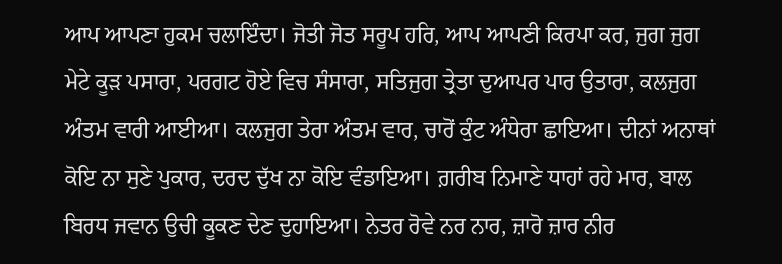ਆਪ ਆਪਣਾ ਹੁਕਮ ਚਲਾਇੰਦਾ। ਜੋਤੀ ਜੋਤ ਸਰੂਪ ਹਰਿ, ਆਪ ਆਪਣੀ ਕਿਰਪਾ ਕਰ, ਜੁਗ ਜੁਗ ਮੇਟੇ ਕੂੜ ਪਸਾਰਾ, ਪਰਗਟ ਹੋਏ ਵਿਚ ਸੰਸਾਰਾ, ਸਤਿਜੁਗ ਤ੍ਰੇਤਾ ਦੁਆਪਰ ਪਾਰ ਉਤਾਰਾ, ਕਲਜੁਗ ਅੰਤਮ ਵਾਰੀ ਆਈਆ। ਕਲਜੁਗ ਤੇਰਾ ਅੰਤਮ ਵਾਰ, ਚਾਰੋਂ ਕੁੰਟ ਅੰਧੇਰਾ ਛਾਇਆ। ਦੀਨਾਂ ਅਨਾਥਾਂ ਕੋਇ ਨਾ ਸੁਣੇ ਪੁਕਾਰ, ਦਰਦ ਦੁੱਖ ਨਾ ਕੋਇ ਵੰਡਾਇਆ। ਗ਼ਰੀਬ ਨਿਮਾਣੇ ਧਾਹਾਂ ਰਹੇ ਮਾਰ, ਬਾਲ ਬਿਰਧ ਜਵਾਨ ਉਚੀ ਕੂਕਣ ਦੇਣ ਦੁਹਾਇਆ। ਨੇਤਰ ਰੋਵੇ ਨਰ ਨਾਰ, ਜ਼ਾਰੋ ਜ਼ਾਰ ਨੀਰ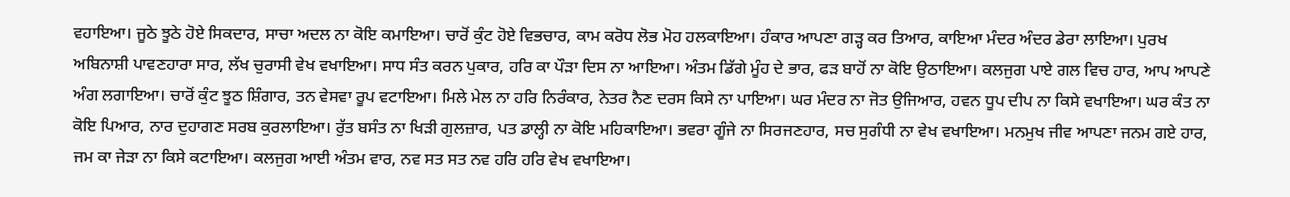ਵਹਾਇਆ। ਜੂਠੇ ਝੂਠੇ ਹੋਏ ਸਿਕਦਾਰ, ਸਾਚਾ ਅਦਲ ਨਾ ਕੋਇ ਕਮਾਇਆ। ਚਾਰੋਂ ਕੁੰਟ ਹੋਏ ਵਿਭਚਾਰ, ਕਾਮ ਕਰੋਧ ਲੋਭ ਮੋਹ ਹਲਕਾਇਆ। ਹੰਕਾਰ ਆਪਣਾ ਗੜ੍ਹ ਕਰ ਤਿਆਰ, ਕਾਇਆ ਮੰਦਰ ਅੰਦਰ ਡੇਰਾ ਲਾਇਆ। ਪੁਰਖ ਅਬਿਨਾਸ਼ੀ ਪਾਵਣਹਾਰਾ ਸਾਰ, ਲੱਖ ਚੁਰਾਸੀ ਵੇਖ ਵਖਾਇਆ। ਸਾਧ ਸੰਤ ਕਰਨ ਪੁਕਾਰ, ਹਰਿ ਕਾ ਪੌੜਾ ਦਿਸ ਨਾ ਆਇਆ। ਅੰਤਮ ਡਿੱਗੇ ਮੂੰਹ ਦੇ ਭਾਰ, ਫੜ ਬਾਹੋਂ ਨਾ ਕੋਇ ਉਠਾਇਆ। ਕਲਜੁਗ ਪਾਏ ਗਲ ਵਿਚ ਹਾਰ, ਆਪ ਆਪਣੇ ਅੰਗ ਲਗਾਇਆ। ਚਾਰੋਂ ਕੁੰਟ ਝੂਠ ਸ਼ਿੰਗਾਰ, ਤਨ ਵੇਸਵਾ ਰੂਪ ਵਟਾਇਆ। ਮਿਲੇ ਮੇਲ ਨਾ ਹਰਿ ਨਿਰੰਕਾਰ, ਨੇਤਰ ਨੈਣ ਦਰਸ ਕਿਸੇ ਨਾ ਪਾਇਆ। ਘਰ ਮੰਦਰ ਨਾ ਜੋਤ ਉਜਿਆਰ, ਹਵਨ ਧੂਪ ਦੀਪ ਨਾ ਕਿਸੇ ਵਖਾਇਆ। ਘਰ ਕੰਤ ਨਾ ਕੋਇ ਪਿਆਰ, ਨਾਰ ਦੁਹਾਗਣ ਸਰਬ ਕੁਰਲਾਇਆ। ਰੁੱਤ ਬਸੰਤ ਨਾ ਖਿੜੀ ਗੁਲਜ਼ਾਰ, ਪਤ ਡਾਲ੍ਹੀ ਨਾ ਕੋਇ ਮਹਿਕਾਇਆ। ਭਵਰਾ ਗੂੰਜੇ ਨਾ ਸਿਰਜਣਹਾਰ, ਸਚ ਸੁਗੰਧੀ ਨਾ ਵੇਖ ਵਖਾਇਆ। ਮਨਮੁਖ ਜੀਵ ਆਪਣਾ ਜਨਮ ਗਏ ਹਾਰ, ਜਮ ਕਾ ਜੇੜਾ ਨਾ ਕਿਸੇ ਕਟਾਇਆ। ਕਲਜੁਗ ਆਈ ਅੰਤਮ ਵਾਰ, ਨਵ ਸਤ ਸਤ ਨਵ ਹਰਿ ਹਰਿ ਵੇਖ ਵਖਾਇਆ।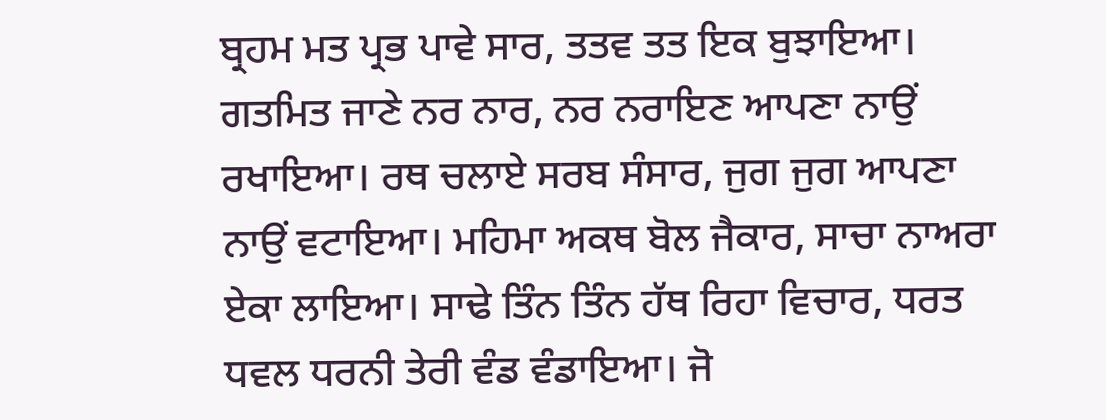ਬ੍ਰਹਮ ਮਤ ਪ੍ਰਭ ਪਾਵੇ ਸਾਰ, ਤਤਵ ਤਤ ਇਕ ਬੁਝਾਇਆ। ਗਤਮਿਤ ਜਾਣੇ ਨਰ ਨਾਰ, ਨਰ ਨਰਾਇਣ ਆਪਣਾ ਨਾਉਂ ਰਖਾਇਆ। ਰਥ ਚਲਾਏ ਸਰਬ ਸੰਸਾਰ, ਜੁਗ ਜੁਗ ਆਪਣਾ ਨਾਉਂ ਵਟਾਇਆ। ਮਹਿਮਾ ਅਕਥ ਬੋਲ ਜੈਕਾਰ, ਸਾਚਾ ਨਾਅਰਾ ਏਕਾ ਲਾਇਆ। ਸਾਢੇ ਤਿੰਨ ਤਿੰਨ ਹੱਥ ਰਿਹਾ ਵਿਚਾਰ, ਧਰਤ ਧਵਲ ਧਰਨੀ ਤੇਰੀ ਵੰਡ ਵੰਡਾਇਆ। ਜੋ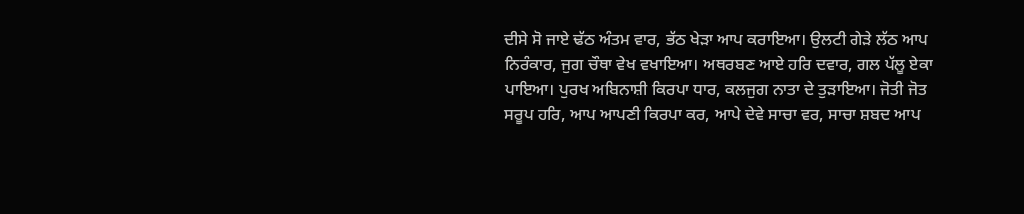ਦੀਸੇ ਸੋ ਜਾਏ ਢੱਠ ਅੰਤਮ ਵਾਰ, ਭੱਠ ਖੇੜਾ ਆਪ ਕਰਾਇਆ। ਉਲਟੀ ਗੇੜੇ ਲੱਠ ਆਪ ਨਿਰੰਕਾਰ, ਜੁਗ ਚੌਥਾ ਵੇਖ ਵਖਾਇਆ। ਅਥਰਬਣ ਆਏ ਹਰਿ ਦਵਾਰ, ਗਲ ਪੱਲੂ ਏਕਾ ਪਾਇਆ। ਪੁਰਖ ਅਬਿਨਾਸ਼ੀ ਕਿਰਪਾ ਧਾਰ, ਕਲਜੁਗ ਨਾਤਾ ਦੇ ਤੁੜਾਇਆ। ਜੋਤੀ ਜੋਤ ਸਰੂਪ ਹਰਿ, ਆਪ ਆਪਣੀ ਕਿਰਪਾ ਕਰ, ਆਪੇ ਦੇਵੇ ਸਾਚਾ ਵਰ, ਸਾਚਾ ਸ਼ਬਦ ਆਪ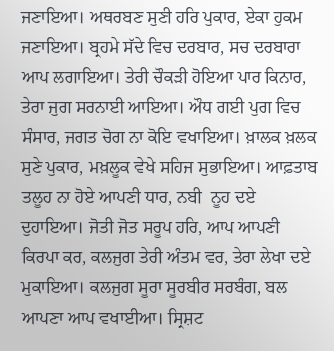ਜਣਾਇਆ। ਅਥਰਬਣ ਸੁਣੀ ਹਰਿ ਪੁਕਾਰ, ਏਕਾ ਹੁਕਮ ਜਣਾਇਆ। ਬ੍ਰਹਮੇ ਸੱਦੇ ਵਿਚ ਦਰਬਾਰ, ਸਚ ਦਰਬਾਰਾ ਆਪ ਲਗਾਇਆ। ਤੇਰੀ ਚੌਕੜੀ ਹੋਇਆ ਪਾਰ ਕਿਨਾਰ, ਤੇਰਾ ਜੁਗ ਸਰਨਾਈ ਆਇਆ। ਔਧ ਗਈ ਪੁਗ ਵਿਚ ਸੰਸਾਰ, ਜਗਤ ਚੋਗ ਨਾ ਕੋਇ ਵਖਾਇਆ। ਖ਼ਾਲਕ ਖ਼ਲਕ ਸੁਣੇ ਪੁਕਾਰ, ਮਖ਼ਲੂਕ ਵੇਖੇ ਸਹਿਜ ਸੁਭਾਇਆ। ਆਫ਼ਤਾਬ ਤਲੂਹ ਨਾ ਹੋਏ ਆਪਣੀ ਧਾਰ, ਨਬੀ  ਨੂਹ ਦਏ ਦੁਹਾਇਆ। ਜੋਤੀ ਜੋਤ ਸਰੂਪ ਹਰਿ, ਆਪ ਆਪਣੀ ਕਿਰਪਾ ਕਰ, ਕਲਜੁਗ ਤੇਰੀ ਅੰਤਮ ਵਰ, ਤੇਰਾ ਲੇਖਾ ਦਏ ਮੁਕਾਇਆ। ਕਲਜੁਗ ਸੂਰਾ ਸੂਰਬੀਰ ਸਰਬੰਗ, ਬਲ ਆਪਣਾ ਆਪ ਵਖਾਈਆ। ਸ੍ਰਿਸ਼ਟ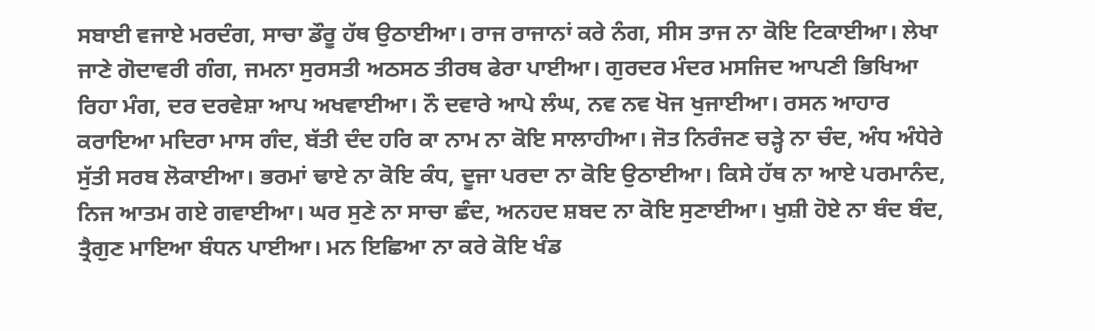ਸਬਾਈ ਵਜਾਏ ਮਰਦੰਗ, ਸਾਚਾ ਡੌਰੂ ਹੱਥ ਉਠਾਈਆ। ਰਾਜ ਰਾਜਾਨਾਂ ਕਰੇ ਨੰਗ, ਸੀਸ ਤਾਜ ਨਾ ਕੋਇ ਟਿਕਾਈਆ। ਲੇਖਾ ਜਾਣੇ ਗੋਦਾਵਰੀ ਗੰਗ, ਜਮਨਾ ਸੁਰਸਤੀ ਅਠਸਠ ਤੀਰਥ ਫੇਰਾ ਪਾਈਆ। ਗੁਰਦਰ ਮੰਦਰ ਮਸਜਿਦ ਆਪਣੀ ਭਿਖਿਆ ਰਿਹਾ ਮੰਗ, ਦਰ ਦਰਵੇਸ਼ਾ ਆਪ ਅਖਵਾਈਆ। ਨੌ ਦਵਾਰੇ ਆਪੇ ਲੰਘ, ਨਵ ਨਵ ਖੋਜ ਖੁਜਾਈਆ। ਰਸਨ ਆਹਾਰ ਕਰਾਇਆ ਮਦਿਰਾ ਮਾਸ ਗੰਦ, ਬੱਤੀ ਦੰਦ ਹਰਿ ਕਾ ਨਾਮ ਨਾ ਕੋਇ ਸਾਲਾਹੀਆ। ਜੋਤ ਨਿਰੰਜਣ ਚੜ੍ਹੇ ਨਾ ਚੰਦ, ਅੰਧ ਅੰਧੇਰੇ ਸੁੱਤੀ ਸਰਬ ਲੋਕਾਈਆ। ਭਰਮਾਂ ਢਾਏ ਨਾ ਕੋਇ ਕੰਧ, ਦੂਜਾ ਪਰਦਾ ਨਾ ਕੋਇ ਉਠਾਈਆ। ਕਿਸੇ ਹੱਥ ਨਾ ਆਏ ਪਰਮਾਨੰਦ, ਨਿਜ ਆਤਮ ਗਏ ਗਵਾਈਆ। ਘਰ ਸੁਣੇ ਨਾ ਸਾਚਾ ਛੰਦ, ਅਨਹਦ ਸ਼ਬਦ ਨਾ ਕੋਇ ਸੁਣਾਈਆ। ਖੁਸ਼ੀ ਹੋਏ ਨਾ ਬੰਦ ਬੰਦ, ਤ੍ਰੈਗੁਣ ਮਾਇਆ ਬੰਧਨ ਪਾਈਆ। ਮਨ ਇਛਿਆ ਨਾ ਕਰੇ ਕੋਇ ਖੰਡ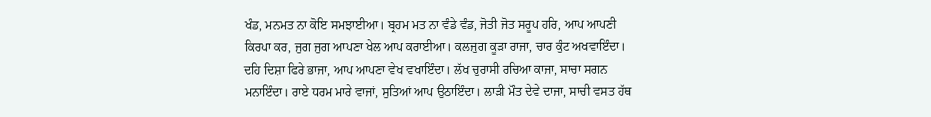ਖੰਡ, ਮਨਮਤ ਨਾ ਕੋਇ ਸਮਝਾਈਆ। ਬ੍ਰਹਮ ਮਤ ਨਾ ਵੰਡੇ ਵੰਡ, ਜੋਤੀ ਜੋਤ ਸਰੂਪ ਹਰਿ, ਆਪ ਆਪਣੀ ਕਿਰਪਾ ਕਰ, ਜੁਗ ਜੁਗ ਆਪਣਾ ਖੇਲ ਆਪ ਕਰਾਈਆ। ਕਲਜੁਗ ਕੂੜਾ ਰਾਜਾ, ਚਾਰ ਕੁੰਟ ਅਖਵਾਇੰਦਾ। ਦਹਿ ਦਿਸ਼ਾ ਫਿਰੇ ਭਾਜਾ, ਆਪ ਆਪਣਾ ਵੇਖ ਵਖਾਇੰਦਾ। ਲੱਖ ਚੁਰਾਸੀ ਰਚਿਆ ਕਾਜਾ, ਸਾਚਾ ਸਗਨ ਮਨਾਇੰਦਾ। ਰਾਏ ਧਰਮ ਮਾਰੇ ਵਾਜਾਂ, ਸੁਤਿਆਂ ਆਪ ਉਠਾਇੰਦਾ। ਲਾੜੀ ਮੌਤ ਦੇਵੇ ਦਾਜਾ, ਸਾਚੀ ਵਸਤ ਹੱਥ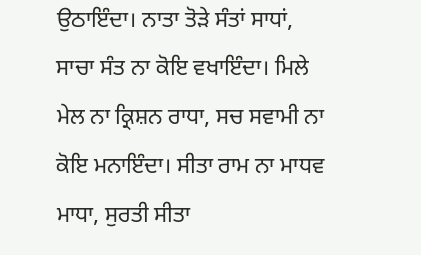ਉਠਾਇੰਦਾ। ਨਾਤਾ ਤੋੜੇ ਸੰਤਾਂ ਸਾਧਾਂ, ਸਾਚਾ ਸੰਤ ਨਾ ਕੋਇ ਵਖਾਇੰਦਾ। ਮਿਲੇ ਮੇਲ ਨਾ ਕ੍ਰਿਸ਼ਨ ਰਾਧਾ, ਸਚ ਸਵਾਮੀ ਨਾ ਕੋਇ ਮਨਾਇੰਦਾ। ਸੀਤਾ ਰਾਮ ਨਾ ਮਾਧਵ ਮਾਧਾ, ਸੁਰਤੀ ਸੀਤਾ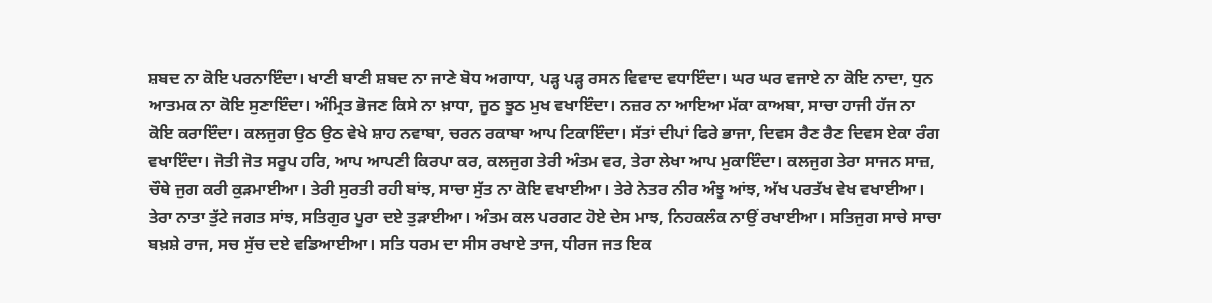ਸ਼ਬਦ ਨਾ ਕੋਇ ਪਰਨਾਇੰਦਾ। ਖਾਣੀ ਬਾਣੀ ਸ਼ਬਦ ਨਾ ਜਾਣੇ ਬੋਧ ਅਗਾਧਾ, ਪੜ੍ਹ ਪੜ੍ਹ ਰਸਨ ਵਿਵਾਦ ਵਧਾਇੰਦਾ। ਘਰ ਘਰ ਵਜਾਏ ਨਾ ਕੋਇ ਨਾਦਾ, ਧੁਨ ਆਤਮਕ ਨਾ ਕੋਇ ਸੁਣਾਇੰਦਾ। ਅੰਮ੍ਰਿਤ ਭੋਜਣ ਕਿਸੇ ਨਾ ਖ਼ਾਧਾ, ਜੂਠ ਝੂਠ ਮੁਖ ਵਖਾਇੰਦਾ। ਨਜ਼ਰ ਨਾ ਆਇਆ ਮੱਕਾ ਕਾਅਬਾ, ਸਾਚਾ ਹਾਜੀ ਹੱਜ ਨਾ ਕੋਇ ਕਰਾਇੰਦਾ। ਕਲਜੁਗ ਉਠ ਉਠ ਵੇਖੇ ਸ਼ਾਹ ਨਵਾਬਾ, ਚਰਨ ਰਕਾਬਾ ਆਪ ਟਿਕਾਇੰਦਾ। ਸੱਤਾਂ ਦੀਪਾਂ ਫਿਰੇ ਭਾਜਾ, ਦਿਵਸ ਰੈਣ ਰੈਣ ਦਿਵਸ ਏਕਾ ਰੰਗ ਵਖਾਇੰਦਾ। ਜੋਤੀ ਜੋਤ ਸਰੂਪ ਹਰਿ, ਆਪ ਆਪਣੀ ਕਿਰਪਾ ਕਰ, ਕਲਜੁਗ ਤੇਰੀ ਅੰਤਮ ਵਰ, ਤੇਰਾ ਲੇਖਾ ਆਪ ਮੁਕਾਇੰਦਾ। ਕਲਜੁਗ ਤੇਰਾ ਸਾਜਨ ਸਾਜ਼, ਚੌਥੇ ਜੁਗ ਕਰੀ ਕੁੜਮਾਈਆ। ਤੇਰੀ ਸੁਰਤੀ ਰਹੀ ਬਾਂਝ, ਸਾਚਾ ਸੁੱਤ ਨਾ ਕੋਇ ਵਖਾਈਆ। ਤੇਰੇ ਨੇਤਰ ਨੀਰ ਅੰਝੂ ਆਂਝ, ਅੱਖ ਪਰਤੱਖ ਵੇਖ ਵਖਾਈਆ। ਤੇਰਾ ਨਾਤਾ ਤੁੱਟੇ ਜਗਤ ਸਾਂਝ, ਸਤਿਗੁਰ ਪੂਰਾ ਦਏ ਤੁੜਾਈਆ। ਅੰਤਮ ਕਲ ਪਰਗਟ ਹੋਏ ਦੇਸ ਮਾਝ, ਨਿਹਕਲੰਕ ਨਾਉਂ ਰਖਾਈਆ। ਸਤਿਜੁਗ ਸਾਚੇ ਸਾਚਾ ਬਖ਼ਸ਼ੇ ਰਾਜ, ਸਚ ਸੁੱਚ ਦਏ ਵਡਿਆਈਆ। ਸਤਿ ਧਰਮ ਦਾ ਸੀਸ ਰਖਾਏ ਤਾਜ, ਧੀਰਜ ਜਤ ਇਕ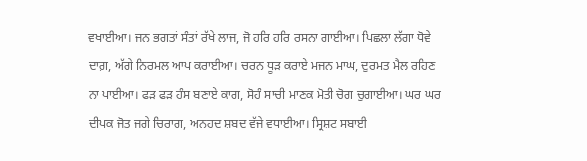ਵਖਾਈਆ। ਜਨ ਭਗਤਾਂ ਸੰਤਾਂ ਰੱਖੇ ਲਾਜ, ਜੋ ਹਰਿ ਹਰਿ ਰਸਨਾ ਗਾਈਆ। ਪਿਛਲਾ ਲੱਗਾ ਧੋਵੇ ਦਾਗ਼, ਅੱਗੇ ਨਿਰਮਲ ਆਪ ਕਰਾਈਆ। ਚਰਨ ਧੂੜ ਕਰਾਏ ਮਜਨ ਮਾਘ, ਦੁਰਮਤ ਮੈਲ ਰਹਿਣ ਨਾ ਪਾਈਆ। ਫੜ ਫੜ ਹੰਸ ਬਣਾਏ ਕਾਗ, ਸੋਹੰ ਸਾਚੀ ਮਾਣਕ ਮੋਤੀ ਚੋਗ ਚੁਗਾਈਆ। ਘਰ ਘਰ ਦੀਪਕ ਜੋਤ ਜਗੇ ਚਿਰਾਗ, ਅਨਹਦ ਸ਼ਬਦ ਵੱਜੇ ਵਧਾਈਆ। ਸ੍ਰਿਸ਼ਟ ਸਬਾਈ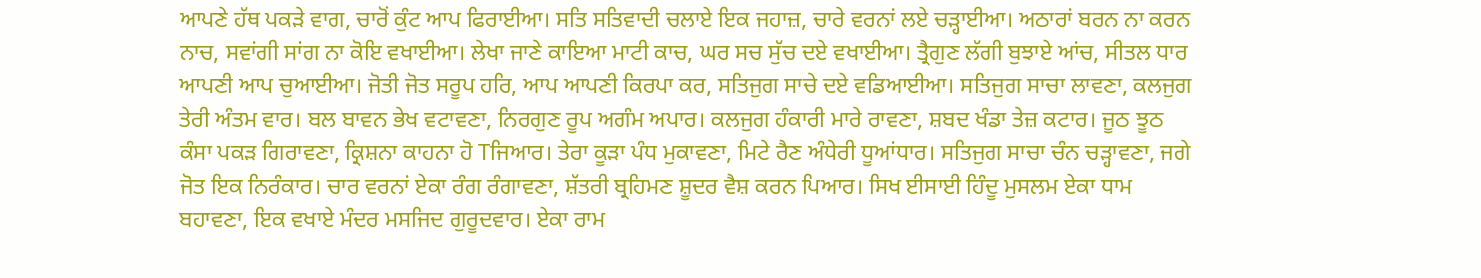ਆਪਣੇ ਹੱਥ ਪਕੜੇ ਵਾਗ, ਚਾਰੋਂ ਕੁੰਟ ਆਪ ਫਿਰਾਈਆ। ਸਤਿ ਸਤਿਵਾਦੀ ਚਲਾਏ ਇਕ ਜਹਾਜ਼, ਚਾਰੇ ਵਰਨਾਂ ਲਏ ਚੜ੍ਹਾਈਆ। ਅਠਾਰਾਂ ਬਰਨ ਨਾ ਕਰਨ ਨਾਚ, ਸਵਾਂਗੀ ਸਾਂਗ ਨਾ ਕੋਇ ਵਖਾਈਆ। ਲੇਖਾ ਜਾਣੇ ਕਾਇਆ ਮਾਟੀ ਕਾਚ, ਘਰ ਸਚ ਸੁੱਚ ਦਏ ਵਖਾਈਆ। ਤ੍ਰੈਗੁਣ ਲੱਗੀ ਬੁਝਾਏ ਆਂਚ, ਸੀਤਲ ਧਾਰ ਆਪਣੀ ਆਪ ਚੁਆਈਆ। ਜੋਤੀ ਜੋਤ ਸਰੂਪ ਹਰਿ, ਆਪ ਆਪਣੀ ਕਿਰਪਾ ਕਰ, ਸਤਿਜੁਗ ਸਾਚੇ ਦਏ ਵਡਿਆਈਆ। ਸਤਿਜੁਗ ਸਾਚਾ ਲਾਵਣਾ, ਕਲਜੁਗ ਤੇਰੀ ਅੰਤਮ ਵਾਰ। ਬਲ ਬਾਵਨ ਭੇਖ ਵਟਾਵਣਾ, ਨਿਰਗੁਣ ਰੂਪ ਅਗੰਮ ਅਪਾਰ। ਕਲਜੁਗ ਹੰਕਾਰੀ ਮਾਰੇ ਰਾਵਣਾ, ਸ਼ਬਦ ਖੰਡਾ ਤੇਜ਼ ਕਟਾਰ। ਜੂਠ ਝੂਠ ਕੰਸਾ ਪਕੜ ਗਿਰਾਵਣਾ, ਕ੍ਰਿਸ਼ਨਾ ਕਾਹਨਾ ਹੋ Tਜਿਆਰ। ਤੇਰਾ ਕੂੜਾ ਪੰਧ ਮੁਕਾਵਣਾ, ਮਿਟੇ ਰੈਣ ਅੰਧੇਰੀ ਧੂਆਂਧਾਰ। ਸਤਿਜੁਗ ਸਾਚਾ ਚੰਨ ਚੜ੍ਹਾਵਣਾ, ਜਗੇ ਜੋਤ ਇਕ ਨਿਰੰਕਾਰ। ਚਾਰ ਵਰਨਾਂ ਏਕਾ ਰੰਗ ਰੰਗਾਵਣਾ, ਸ਼ੱਤਰੀ ਬ੍ਰਹਿਮਣ ਸ਼ੂਦਰ ਵੈਸ਼ ਕਰਨ ਪਿਆਰ। ਸਿਖ ਈਸਾਈ ਹਿੰਦੂ ਮੁਸਲਮ ਏਕਾ ਧਾਮ ਬਹਾਵਣਾ, ਇਕ ਵਖਾਏ ਮੰਦਰ ਮਸਜਿਦ ਗੁਰੂਦਵਾਰ। ਏਕਾ ਰਾਮ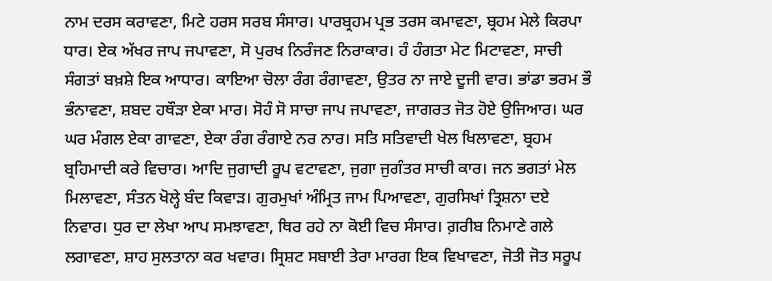ਨਾਮ ਦਰਸ ਕਰਾਵਣਾ, ਮਿਟੇ ਹਰਸ ਸਰਬ ਸੰਸਾਰ। ਪਾਰਬ੍ਰਹਮ ਪ੍ਰਭ ਤਰਸ ਕਮਾਵਣਾ, ਬ੍ਰਹਮ ਮੇਲੇ ਕਿਰਪਾ ਧਾਰ। ਏਕ ਅੱਖਰ ਜਾਪ ਜਪਾਵਣਾ, ਸੋ ਪੁਰਖ ਨਿਰੰਜਣ ਨਿਰਾਕਾਰ। ਹੰ ਹੰਗਤਾ ਮੇਟ ਮਿਟਾਵਣਾ, ਸਾਚੀ ਸੰਗਤਾਂ ਬਖ਼ਸ਼ੇ ਇਕ ਆਧਾਰ। ਕਾਇਆ ਚੋਲਾ ਰੰਗ ਰੰਗਾਵਣਾ, ਉਤਰ ਨਾ ਜਾਏ ਦੂਜੀ ਵਾਰ। ਭਾਂਡਾ ਭਰਮ ਭੌ ਭੰਨਾਵਣਾ, ਸ਼ਬਦ ਹਥੌੜਾ ਏਕਾ ਮਾਰ। ਸੋਹੰ ਸੋ ਸਾਚਾ ਜਾਪ ਜਪਾਵਣਾ, ਜਾਗਰਤ ਜੋਤ ਹੋਏ ਉਜਿਆਰ। ਘਰ ਘਰ ਮੰਗਲ ਏਕਾ ਗਾਵਣਾ, ਏਕਾ ਰੰਗ ਰੰਗਾਏ ਨਰ ਨਾਰ। ਸਤਿ ਸਤਿਵਾਦੀ ਖੇਲ ਖਿਲਾਵਣਾ, ਬ੍ਰਹਮ ਬ੍ਰਹਿਮਾਦੀ ਕਰੇ ਵਿਚਾਰ। ਆਦਿ ਜੁਗਾਦੀ ਰੂਪ ਵਟਾਵਣਾ, ਜੁਗਾ ਜੁਗੰਤਰ ਸਾਚੀ ਕਾਰ। ਜਨ ਭਗਤਾਂ ਮੇਲ ਮਿਲਾਵਣਾ, ਸੰਤਨ ਖੋਲ੍ਹੇ ਬੰਦ ਕਿਵਾੜ। ਗੁਰਮੁਖਾਂ ਅੰਮ੍ਰਿਤ ਜਾਮ ਪਿਆਵਣਾ, ਗੁਰਸਿਖਾਂ ਤ੍ਰਿਸ਼ਨਾ ਦਏ ਨਿਵਾਰ। ਧੁਰ ਦਾ ਲੇਖਾ ਆਪ ਸਮਝਾਵਣਾ, ਥਿਰ ਰਹੇ ਨਾ ਕੋਈ ਵਿਚ ਸੰਸਾਰ। ਗ਼ਰੀਬ ਨਿਮਾਣੇ ਗਲੇ ਲਗਾਵਣਾ, ਸ਼ਾਹ ਸੁਲਤਾਨਾ ਕਰ ਖਵਾਰ। ਸ੍ਰਿਸ਼ਟ ਸਬਾਈ ਤੇਰਾ ਮਾਰਗ ਇਕ ਵਿਖਾਵਣਾ, ਜੋਤੀ ਜੋਤ ਸਰੂਪ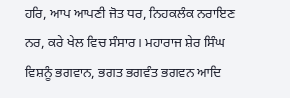ਹਰਿ, ਆਪ ਆਪਣੀ ਜੋਤ ਧਰ, ਨਿਹਕਲੰਕ ਨਰਾਇਣ ਨਰ, ਕਰੇ ਖੇਲ ਵਿਚ ਸੰਸਾਰ। ਮਹਾਰਾਜ ਸ਼ੇਰ ਸਿੰਘ ਵਿਸ਼ਨੂੰ ਭਗਵਾਨ, ਭਗਤ ਭਗਵੰਤ ਭਗਵਨ ਆਦਿ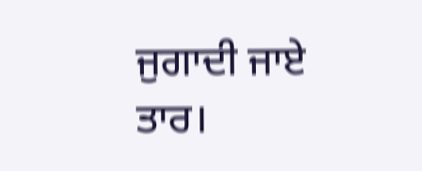ਜੁਗਾਦੀ ਜਾਏ ਤਾਰ।